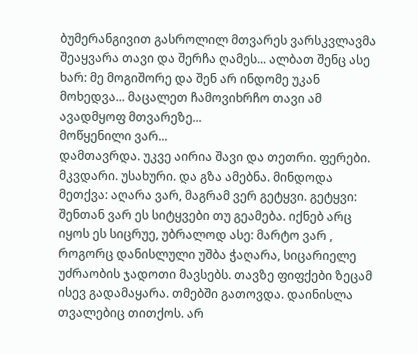ბუმერანგივით გასროლილ მთვარეს ვარსკვლავმა შეაყვარა თავი და შერჩა ღამეს... ალბათ შენც ასე ხარ: მე მოგიშორე და შენ არ ინდომე უკან მოხედვა... მაცალეთ ჩამოვიხრჩო თავი ამ ავადმყოფ მთვარეზე...
მოწყენილი ვარ...
დამთავრდა. უკვე აირია შავი და თეთრი. ფერები. მკვდარი. უსახური. და გზა ამებნა. მინდოდა მეთქვა: აღარა ვარ, მაგრამ ვერ გეტყვი. გეტყვი: შენთან ვარ ეს სიტყვები თუ გეამება. იქნებ არც იყოს ეს სიცრუე, უბრალოდ ასე: მარტო ვარ , როგორც დანისლული უშბა ჭაღარა, სიცარიელე უძრაობის ჯადოთი მავსებს. თავზე ფიფქები ზეცამ ისევ გადამაყარა. თმებში გათოვდა. დაინისლა თვალებიც თითქოს. არ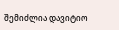შემიძლია დავიტიო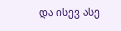და ისევ ასე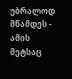უბრალოდ მწამდეს - ამის მეტსაც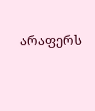არაფერს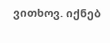ვითხოვ. იქნებ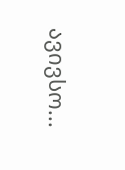ავივსო...